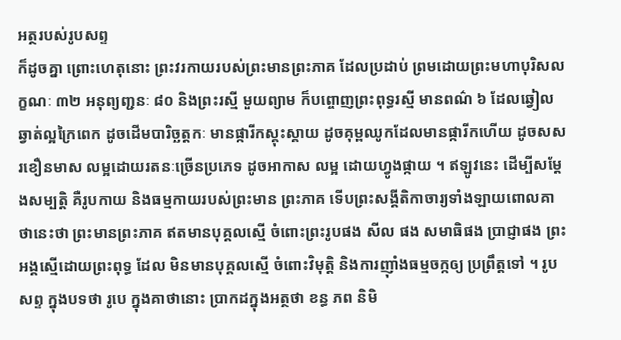អត្ថរបស់រូបសព្ទ
ក៏ដូចគ្នា ព្រោះហេតុនោះ ព្រះវរកាយរបស់ព្រះមានព្រះភាគ ដែលប្រដាប់ ព្រមដោយព្រះមហាបុរិសលក្ខណៈ ៣២ អនុព្យញ្ជនៈ ៨០ និងព្រះរស្មី មួយព្យាម ក៏បព្ចោញព្រះពុទ្ធរស្មី មានពណ៌ ៦ ដែលឆ្វៀលឆ្វាត់ល្អក្រៃពេក ដូចដើមបារិច្ឆត្តកៈ មានផ្ការីកស្គុះស្គាយ ដូចគុម្ពឈូកដែលមានផ្ការីកហើយ ដូចសសរខឿនមាស លម្អដោយរតនៈច្រើនប្រភេទ ដូចអាកាស លម្អ ដោយហ្វូងផ្កាយ ។ ឥឡូវនេះ ដើម្បីសម្តែងសម្បត្តិ គឺរូបកាយ និងធម្មកាយរបស់ព្រះមាន ព្រះភាគ ទើបព្រះសង្គីតិកាចារ្យទាំងឡាយពោលគាថានេះថា ព្រះមានព្រះភាគ ឥតមានបុគ្គលស្មើ ចំពោះព្រះរូបផង សីល ផង សមាធិផង ប្រាជ្ញាផង ព្រះអង្គស្មើដោយព្រះពុទ្ធ ដែល មិនមានបុគ្គលស្មើ ចំពោះវិមុត្តិ និងការញ៉ាំងធម្មចក្កឲ្យ ប្រព្រឹត្តទៅ ។ រូប សព្ទ ក្នុងបទថា រូបេ ក្នុងគាថានោះ ប្រាកដក្នុងអត្ថថា ខន្ធ ភព និមិ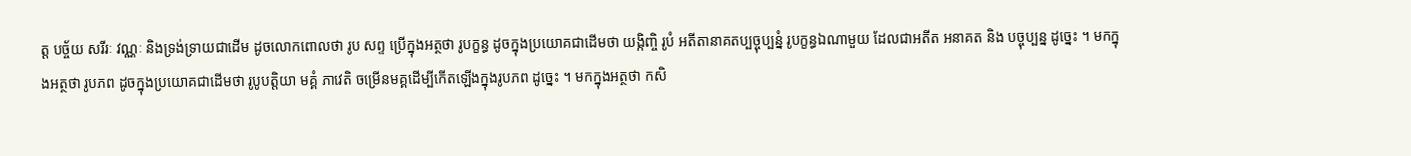ត្ត បច្ច័យ សរីរៈ វណ្ណៈ និងទ្រង់ទ្រាយជាដើម ដូចលោកពោលថា រូប សព្ទ ប្រើក្នុងអត្ថថា រូបក្ខន្ធ ដូចក្នុងប្រយោគជាដើមថា យង្កិញ្ចិ រូបំ អតីតានាគតប្បច្ចុប្បន្នំ រូបក្ខន្ធឯណាមួយ ដែលជាអតីត អនាគត និង បច្ចុប្បន្ន ដូច្នេះ ។ មកក្នុងអត្ថថា រូបភព ដូចក្នុងប្រយោគជាដើមថា រូបូបត្តិយា មគ្គំ ភាវេតិ ចម្រើនមគ្គដើម្បីកើតឡើងក្នុងរូបភព ដូច្នេះ ។ មកក្នុងអត្ថថា កសិ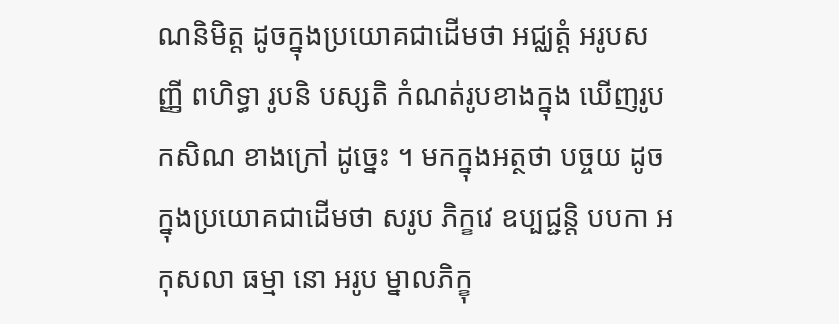ណនិមិត្ត ដូចក្នុងប្រយោគជាដើមថា អជ្ឈត្តំ អរូបសញ្ញី ពហិទ្ធា រូបនិ បស្សតិ កំណត់រូបខាងក្នុង ឃើញរូបកសិណ ខាងក្រៅ ដូច្នេះ ។ មកក្នុងអត្ថថា បច្ចយ ដូចក្នុងប្រយោគជាដើមថា សរូប ភិក្ខវេ ឧប្បជ្ជន្តិ បបកា អកុសលា ធម្មា នោ អរូប ម្នាលភិក្ខុ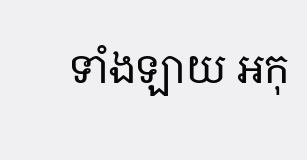ទាំងឡាយ អកុ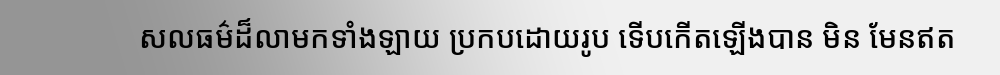សលធម៌ដ៏លាមកទាំងឡាយ ប្រកបដោយរូប ទើបកើតឡើងបាន មិន មែនឥត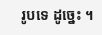រូបទេ ដូច្នេះ ។